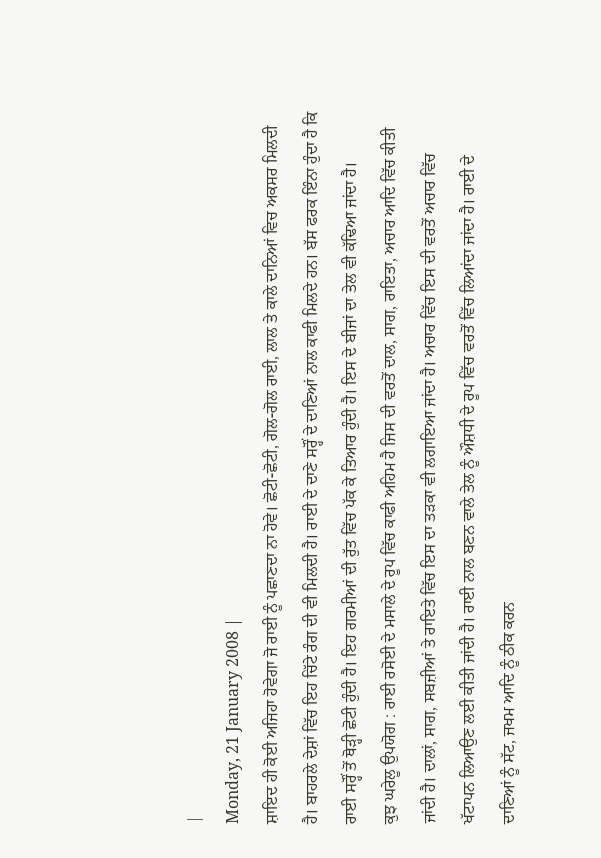|
Monday, 21 January 2008 |
ਸ਼ਾਇਦ ਹੀ ਕੋਈ ਅਜਿਹਾ ਹੋਵੇਗਾ ਜੋ ਰਾਈ ਨੂੰ ਪਛਾਣਦਾ ਨਾ ਹੋਵੇ। ਛੋਟੀ-ਛੋਟੀ, ਗੋਲ-ਗੋਲ ਰਾਈ, ਲਾਲ ਤੇ ਕਾਲੇ ਦਾਨਿਆਂ ਵਿਚ ਅਕਸਰ ਮਿਲਦੀ ਹੈ। ਬਾਹਰਲੇ ਦੇਸ਼ਾਂ ਵਿੱਚ ਇਹ ਚਿੱਟੇ ਰੰਗ ਦੀ ਵੀ ਮਿਲਦੀ ਹੈ। ਰਾਈ ਦੇ ਦਾਣੇ ਸਰ੍ਹੌਂ ਦੇ ਦਾਣਿਆਂ ਨਾਲ ਕਾਫੀ ਮਿਲਦੇ ਹਨ। ਬੱਸ ਫਰਕ ਇੰਨਾ ਹੁੰਦਾ ਹੈ ਕਿ ਰਾਈ ਸਰ੍ਹੌਂ ਤੋਂ ਥੋੜ੍ਹੀ ਛੋਟੀ ਹੁੰਦੀ ਹੈ। ਇਹ ਗਰਮੀਆਂ ਦੀ ਰੁੱਤ ਵਿੱਚ ਪੱਕ ਕੇ ਤਿਆਰ ਹੁੰਦੀ ਹੈ। ਇਸ ਦੇ ਬੀਜਾਂ ਦਾ ਤੇਲ ਵੀ ਕੱਢਿਆ ਜਾਂਦਾ ਹੈ।
ਕੁਝ ਘਰੇਲੂ ਉਪਯੋਗ : ਰਾਈ ਰਸੋਈ ਦੇ ਮਸਾਲੇ ਦੇ ਰੂਪ ਵਿੱਚ ਕਾਫੀ ਅਹਿਮ ਹੈ ਜਿਸ ਦੀ ਵਰਤੋਂ ਦਾਲ, ਸਾਗ, ਰਾਇਤਾ, ਅਚਾਰ ਆਦਿ ਵਿੱਚ ਕੀਤੀ ਜਾਂਦੀ ਹੈ। ਦਾਲਾਂ, ਸਾਗ, ਸਬਜ਼ੀਆਂ ਤੇ ਰਾਇਤੇ ਵਿੱਚ ਇਸ ਦਾ ਤੜਕਾ ਵੀ ਲਗਾਇਆ ਜਾਂਦਾ ਹੈ। ਅਚਾਰ ਵਿੱਚ ਇਸ ਦੀ ਵਰਤੋਂ ਅਚਾਰ ਵਿੱਚ ਖੱਟਾਪਨ ਲਿਆਉਣ ਲਈ ਕੀਤੀ ਜਾਂਦੀ ਹੈ। ਰਾਈ ਨਾਲ ਬਣਨ ਵਾਲੇ ਤੇਲ ਨੂੰ ਔਸ਼ਧੀ ਦੇ ਰੂਪ ਵਿੱਚ ਵਰਤੋਂ ਵਿੱਚ ਲਿਆਂਦਾ ਜਾਂਦਾ ਹੈ। ਰਾਈ ਦੇ ਦਾਣਿਆਂ ਨੂੰ ਸੱਟ, ਜਖਮ ਆਦਿ ਨੂੰ ਠੀਕ ਕਰਨ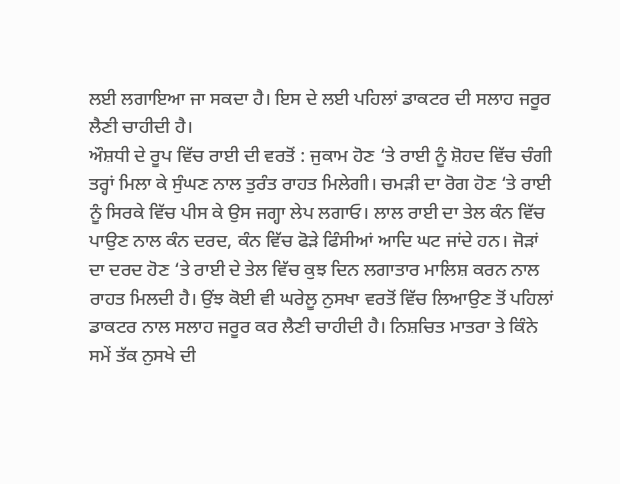ਲਈ ਲਗਾਇਆ ਜਾ ਸਕਦਾ ਹੈ। ਇਸ ਦੇ ਲਈ ਪਹਿਲਾਂ ਡਾਕਟਰ ਦੀ ਸਲਾਹ ਜਰੂਰ ਲੈਣੀ ਚਾਹੀਦੀ ਹੈ।
ਔਸ਼ਧੀ ਦੇ ਰੂਪ ਵਿੱਚ ਰਾਈ ਦੀ ਵਰਤੋਂ : ਜੁਕਾਮ ਹੋਣ ‘ਤੇ ਰਾਈ ਨੂੰ ਸ਼ੋਹਦ ਵਿੱਚ ਚੰਗੀ ਤਰ੍ਹਾਂ ਮਿਲਾ ਕੇ ਸੁੰਘਣ ਨਾਲ ਤੁਰੰਤ ਰਾਹਤ ਮਿਲੇਗੀ। ਚਮੜੀ ਦਾ ਰੋਗ ਹੋਣ ‘ਤੇ ਰਾਈ ਨੂੰ ਸਿਰਕੇ ਵਿੱਚ ਪੀਸ ਕੇ ਉਸ ਜਗ੍ਹਾ ਲੇਪ ਲਗਾਓ। ਲਾਲ ਰਾਈ ਦਾ ਤੇਲ ਕੰਨ ਵਿੱਚ ਪਾਉਣ ਨਾਲ ਕੰਨ ਦਰਦ, ਕੰਨ ਵਿੱਚ ਫੋੜੇ ਫਿੰਸੀਆਂ ਆਦਿ ਘਟ ਜਾਂਦੇ ਹਨ। ਜੋੜਾਂ ਦਾ ਦਰਦ ਹੋਣ ‘ਤੇ ਰਾਈ ਦੇ ਤੇਲ ਵਿੱਚ ਕੁਝ ਦਿਨ ਲਗਾਤਾਰ ਮਾਲਿਸ਼ ਕਰਨ ਨਾਲ ਰਾਹਤ ਮਿਲਦੀ ਹੈ। ਉਂਝ ਕੋਈ ਵੀ ਘਰੇਲੂ ਨੁਸਖਾ ਵਰਤੋਂ ਵਿੱਚ ਲਿਆਉਣ ਤੋਂ ਪਹਿਲਾਂ ਡਾਕਟਰ ਨਾਲ ਸਲਾਹ ਜਰੂਰ ਕਰ ਲੈਣੀ ਚਾਹੀਦੀ ਹੈ। ਨਿਸ਼ਚਿਤ ਮਾਤਰਾ ਤੇ ਕਿੰਨੇ ਸਮੇਂ ਤੱਕ ਨੁਸਖੇ ਦੀ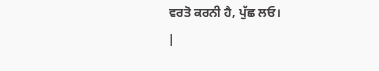ਵਰਤੋ ਕਰਨੀ ਹੈ, ਪੁੱਛ ਲਓ।
|